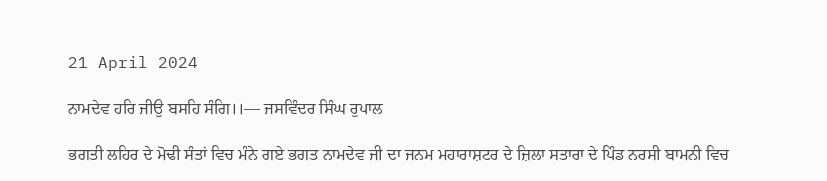21 April 2024

ਨਾਮਦੇਵ ਹਰਿ ਜੀਉ ਬਸਹਿ ਸੰਗਿ।।— ਜਸਵਿੰਦਰ ਸਿੰਘ ਰੁਪਾਲ

ਭਗਤੀ ਲਹਿਰ ਦੇ ਮੋਢੀ ਸੰਤਾਂ ਵਿਚ ਮੰਨੇ ਗਏ ਭਗਤ ਨਾਮਦੇਵ ਜੀ ਦਾ ਜਨਮ ਮਹਾਰਾਸ਼ਟਰ ਦੇ ਜ਼ਿਲਾ ਸਤਾਰਾ ਦੇ ਪਿੰਡ ਨਰਸੀ ਬਾਮਨੀ ਵਿਚ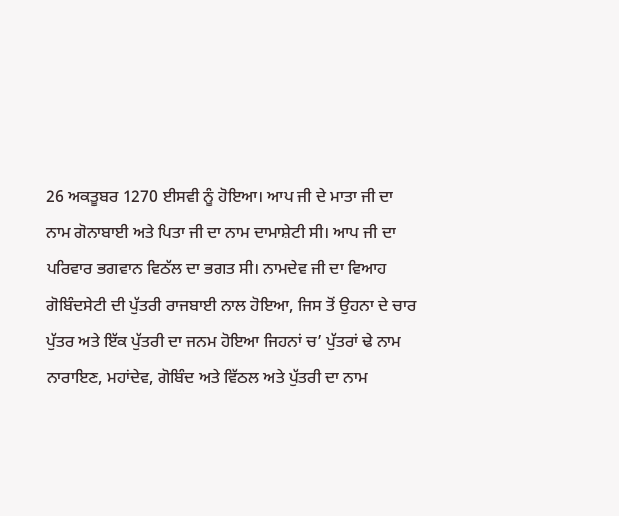26 ਅਕਤੂਬਰ 1270 ਈਸਵੀ ਨੂੰ ਹੋਇਆ। ਆਪ ਜੀ ਦੇ ਮਾਤਾ ਜੀ ਦਾ ਨਾਮ ਗੋਨਾਬਾਈ ਅਤੇ ਪਿਤਾ ਜੀ ਦਾ ਨਾਮ ਦਾਮਾਸ਼ੇਟੀ ਸੀ। ਆਪ ਜੀ ਦਾ ਪਰਿਵਾਰ ਭਗਵਾਨ ਵਿਠੱਲ ਦਾ ਭਗਤ ਸੀ। ਨਾਮਦੇਵ ਜੀ ਦਾ ਵਿਆਹ ਗੋਬਿੰਦਸੇਟੀ ਦੀ ਪੁੱਤਰੀ ਰਾਜਬਾਈ ਨਾਲ ਹੋਇਆ, ਜਿਸ ਤੋਂ ਉਹਨਾ ਦੇ ਚਾਰ ਪੁੱਤਰ ਅਤੇ ਇੱਕ ਪੁੱਤਰੀ ਦਾ ਜਨਮ ਹੋਇਆ ਜਿਹਨਾਂ ਚ’ ਪੁੱਤਰਾਂ ਢੇ ਨਾਮ ਨਾਰਾਇਣ, ਮਹਾਂਦੇਵ, ਗੋਬਿੰਦ ਅਤੇ ਵਿੱਠਲ ਅਤੇ ਪੁੱਤਰੀ ਦਾ ਨਾਮ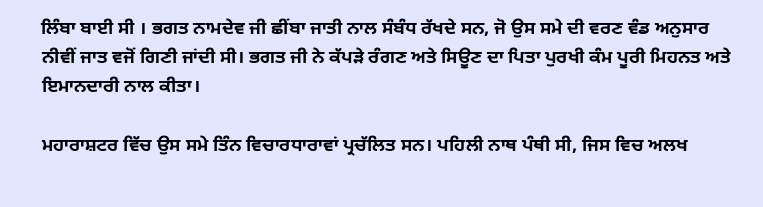ਲਿੰਬਾ ਬਾਈ ਸੀ । ਭਗਤ ਨਾਮਦੇਵ ਜੀ ਛੀਂਬਾ ਜਾਤੀ ਨਾਲ ਸੰਬੰਧ ਰੱਖਦੇ ਸਨ, ਜੋ ਉਸ ਸਮੇ ਦੀ ਵਰਣ ਵੰਡ ਅਨੁਸਾਰ ਨੀਵੀਂ ਜਾਤ ਵਜੋਂ ਗਿਣੀ ਜਾਂਦੀ ਸੀ। ਭਗਤ ਜੀ ਨੇ ਕੱਪੜੇ ਰੰਗਣ ਅਤੇ ਸਿਊਣ ਦਾ ਪਿਤਾ ਪੁਰਖੀ ਕੰਮ ਪੂਰੀ ਮਿਹਨਤ ਅਤੇ ਇਮਾਨਦਾਰੀ ਨਾਲ ਕੀਤਾ।

ਮਹਾਰਾਸ਼ਟਰ ਵਿੱਚ ਉਸ ਸਮੇ ਤਿੰਨ ਵਿਚਾਰਧਾਰਾਵਾਂ ਪ੍ਰਚੱਲਿਤ ਸਨ। ਪਹਿਲੀ ਨਾਥ ਪੰਥੀ ਸੀ, ਜਿਸ ਵਿਚ ਅਲਖ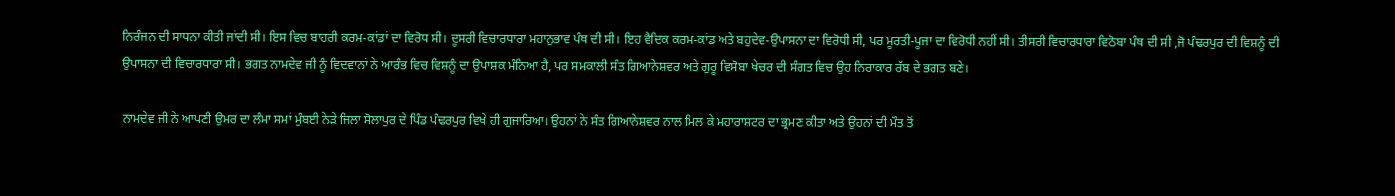ਨਿਰੰਜਨ ਦੀ ਸਾਧਨਾ ਕੀਤੀ ਜਾਂਦੀ ਸੀ। ਇਸ ਵਿਚ ਬਾਹਰੀ ਕਰਮ-ਕਾਂਡਾਂ ਦਾ ਵਿਰੋਧ ਸੀ। ਦੂਸਰੀ ਵਿਚਾਰਧਾਰਾ ਮਹਾਨੁਭਾਵ ਪੰਥ ਦੀ ਸੀ। ਇਹ ਵੈਦਿਕ ਕਰਮ-ਕਾਂਡ ਅਤੇ ਬਹੁਦੇਵ-ਉਪਾਸਨਾ ਦਾ ਵਿਰੋਧੀ ਸੀ, ਪਰ ਮੂਰਤੀ-ਪੂਜਾ ਦਾ ਵਿਰੋਧੀ ਨਹੀਂ ਸੀ। ਤੀਸਰੀ ਵਿਚਾਰਧਾਰਾ ਵਿਠੋਬਾ ਪੰਥ ਦੀ ਸੀ ,ਜੋ ਪੰਢਰਪੁਰ ਦੀ ਵਿਸ਼ਨੂੰ ਦੀ ਉਪਾਸਨਾ ਦੀ ਵਿਚਾਰਧਾਰਾ ਸੀ। ਭਗਤ ਨਾਮਦੇਵ ਜੀ ਨੂੰ ਵਿਦਵਾਨਾਂ ਨੇ ਆਰੰਭ ਵਿਚ ਵਿਸ਼ਨੂੰ ਦਾ ਉਪਾਸ਼ਕ ਮੰਨਿਆ ਹੈ, ਪਰ ਸਮਕਾਲੀ ਸੰਤ ਗਿਆਨੇਸ਼ਵਰ ਅਤੇ ਗੁਰੂ ਵਿਸੋਬਾ ਖੇਚਰ ਦੀ ਸੰਗਤ ਵਿਚ ਉਹ ਨਿਰਾਕਾਰ ਰੱਬ ਦੇ ਭਗਤ ਬਣੇ।

ਨਾਮਦੇਵ ਜੀ ਨੇ ਆਪਣੀ ਉਮਰ ਦਾ ਲੰਮਾ ਸਮਾਂ ਮੁੰਬਈ ਨੇੜੇ ਜਿਲਾ ਸੋਲਾਪੁਰ ਦੇ ਪਿੰਡ ਪੰਢਰਪੁਰ ਵਿਖੇ ਹੀ ਗੁਜਾਰਿਆ। ਉਹਨਾਂ ਨੇ ਸੰਤ ਗਿਆਨੇਸ਼ਵਰ ਨਾਲ ਮਿਲ ਕੇ ਮਹਾਰਾਸ਼ਟਰ ਦਾ ਭ੍ਰਮਣ ਕੀਤਾ ਅਤੇ ਉਹਨਾਂ ਦੀ ਮੌਤ ਤੋਂ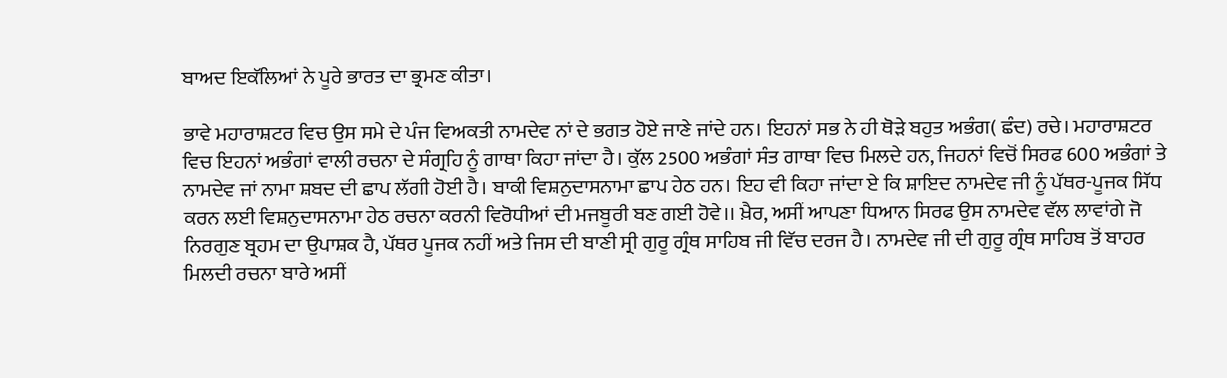ਬਾਅਦ ਇਕੱਲਿਆਂ ਨੇ ਪੂਰੇ ਭਾਰਤ ਦਾ ਭ੍ਰਮਣ ਕੀਤਾ।

ਭਾਵੇ ਮਹਾਰਾਸ਼ਟਰ ਵਿਚ ਉਸ ਸਮੇ ਦੇ ਪੰਜ ਵਿਅਕਤੀ ਨਾਮਦੇਵ ਨਾਂ ਦੇ ਭਗਤ ਹੋਏ ਜਾਣੇ ਜਾਂਦੇ ਹਨ। ਇਹਨਾਂ ਸਭ ਨੇ ਹੀ ਥੋੜੇ ਬਹੁਤ ਅਭੰਗ( ਛੰਦ) ਰਚੇ। ਮਹਾਰਾਸ਼ਟਰ ਵਿਚ ਇਹਨਾਂ ਅਭੰਗਾਂ ਵਾਲੀ ਰਚਨਾ ਦੇ ਸੰਗ੍ਰਹਿ ਨੂੰ ਗਾਥਾ ਕਿਹਾ ਜਾਂਦਾ ਹੈ। ਕੁੱਲ 2500 ਅਭੰਗਾਂ ਸੰਤ ਗਾਥਾ ਵਿਚ ਮਿਲਦੇ ਹਨ, ਜਿਹਨਾਂ ਵਿਚੋਂ ਸਿਰਫ 600 ਅਭੰਗਾਂ ਤੇ ਨਾਮਦੇਵ ਜਾਂ ਨਾਮਾ ਸ਼ਬਦ ਦੀ ਛਾਪ ਲੱਗੀ ਹੋਈ ਹੈ। ਬਾਕੀ ਵਿਸ਼ਨੁਦਾਸਨਾਮਾ ਛਾਪ ਹੇਠ ਹਨ। ਇਹ ਵੀ ਕਿਹਾ ਜਾਂਦਾ ਏ ਕਿ ਸ਼ਾਇਦ ਨਾਮਦੇਵ ਜੀ ਨੂੰ ਪੱਥਰ-ਪੂਜਕ ਸਿੱਧ ਕਰਨ ਲਈ ਵਿਸ਼ਨੁਦਾਸਨਾਮਾ ਹੇਠ ਰਚਨਾ ਕਰਨੀ ਵਿਰੋਧੀਆਂ ਦੀ ਮਜਬੂਰੀ ਬਣ ਗਈ ਹੋਵੇ।। ਖ਼ੈਰ, ਅਸੀਂ ਆਪਣਾ ਧਿਆਨ ਸਿਰਫ ਉਸ ਨਾਮਦੇਵ ਵੱਲ ਲਾਵਾਂਗੇ ਜੋ ਨਿਰਗੁਣ ਬ੍ਰਹਮ ਦਾ ਉਪਾਸ਼ਕ ਹੈ, ਪੱਥਰ ਪੂਜਕ ਨਹੀਂ ਅਤੇ ਜਿਸ ਦੀ ਬਾਣੀ ਸ੍ਰੀ ਗੁਰੂ ਗ੍ਰੰਥ ਸਾਹਿਬ ਜੀ ਵਿੱਚ ਦਰਜ ਹੈ। ਨਾਮਦੇਵ ਜੀ ਦੀ ਗੁਰੂ ਗ੍ਰੰਥ ਸਾਹਿਬ ਤੋਂ ਬਾਹਰ ਮਿਲਦੀ ਰਚਨਾ ਬਾਰੇ ਅਸੀਂ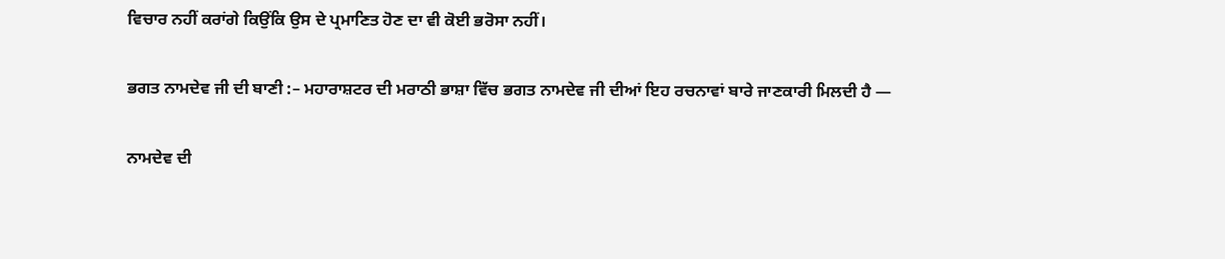ਵਿਚਾਰ ਨਹੀਂ ਕਰਾਂਗੇ ਕਿਉਂਕਿ ਉਸ ਦੇ ਪ੍ਰਮਾਣਿਤ ਹੋਣ ਦਾ ਵੀ ਕੋਈ ਭਰੋਸਾ ਨਹੀਂ।

ਭਗਤ ਨਾਮਦੇਵ ਜੀ ਦੀ ਬਾਣੀ :– ਮਹਾਰਾਸ਼ਟਰ ਦੀ ਮਰਾਠੀ ਭਾਸ਼ਾ ਵਿੱਚ ਭਗਤ ਨਾਮਦੇਵ ਜੀ ਦੀਆਂ ਇਹ ਰਚਨਾਵਾਂ ਬਾਰੇ ਜਾਣਕਾਰੀ ਮਿਲਦੀ ਹੈ —

ਨਾਮਦੇਵ ਦੀ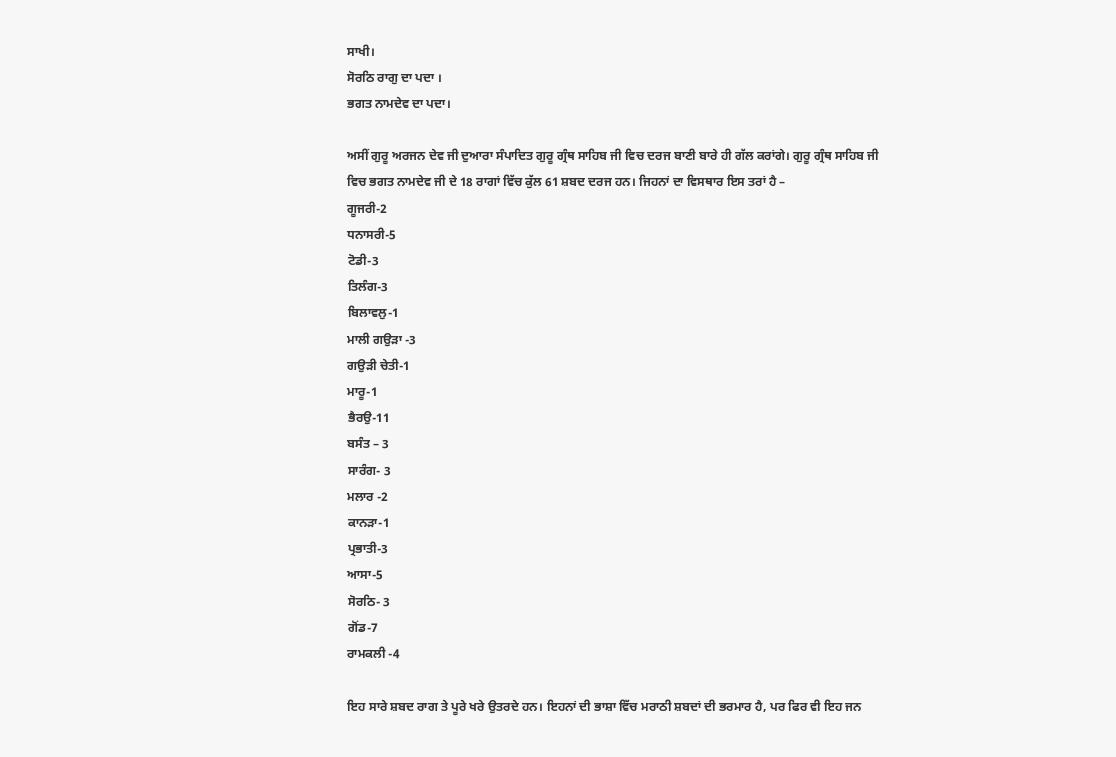ਸਾਖੀ।
ਸੋਰਠਿ ਰਾਗੁ ਦਾ ਪਦਾ ।
ਭਗਤ ਨਾਮਦੇਵ ਦਾ ਪਦਾ।

ਅਸੀਂ ਗੁਰੂ ਅਰਜਨ ਦੇਵ ਜੀ ਦੁਆਰਾ ਸੰਪਾਦਿਤ ਗੁਰੂ ਗ੍ਰੰਥ ਸਾਹਿਬ ਜੀ ਵਿਚ ਦਰਜ ਬਾਣੀ ਬਾਰੇ ਹੀ ਗੱਲ ਕਰਾਂਗੇ। ਗੁਰੂ ਗ੍ਰੰਥ ਸਾਹਿਬ ਜੀ ਵਿਚ ਭਗਤ ਨਾਮਦੇਵ ਜੀ ਦੇ 18 ਰਾਗਾਂ ਵਿੱਚ ਕੁੱਲ 61 ਸ਼ਬਦ ਦਰਜ ਹਨ। ਜਿਹਨਾਂ ਦਾ ਵਿਸਥਾਰ ਇਸ ਤਰਾਂ ਹੈ –
ਗੂਜਰੀ-2
ਧਨਾਸਰੀ-5
ਟੋਡੀ-3
ਤਿਲੰਗ-3
ਬਿਲਾਵਲੁ-1
ਮਾਲੀ ਗਉੜਾ -3
ਗਉੜੀ ਚੇਤੀ-1
ਮਾਰੂ-1
ਭੈਰਉ-11
ਬਸੰਤ – 3
ਸਾਰੰਗ- 3
ਮਲਾਰ -2
ਕਾਨੜਾ-1
ਪ੍ਰਭਾਤੀ-3
ਆਸਾ-5
ਸੋਰਠਿ- 3
ਗੋਂਡ-7
ਰਾਮਕਲੀ -4

ਇਹ ਸਾਰੇ ਸ਼ਬਦ ਰਾਗ ਤੇ ਪੂਰੇ ਖਰੇ ਉਤਰਦੇ ਹਨ। ਇਹਨਾਂ ਦੀ ਭਾਸ਼ਾ ਵਿੱਚ ਮਰਾਠੀ ਸ਼ਬਦਾਂ ਦੀ ਭਰਮਾਰ ਹੈ, ਪਰ ਫਿਰ ਵੀ ਇਹ ਜਨ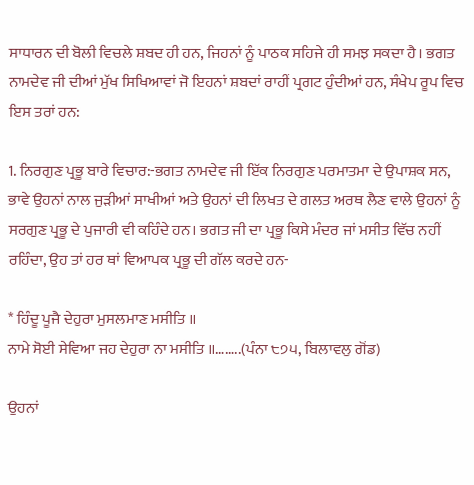ਸਾਧਾਰਨ ਦੀ ਬੋਲੀ ਵਿਚਲੇ ਸ਼ਬਦ ਹੀ ਹਨ, ਜਿਹਨਾਂ ਨੂੰ ਪਾਠਕ ਸਹਿਜੇ ਹੀ ਸਮਝ ਸਕਦਾ ਹੈ। ਭਗਤ ਨਾਮਦੇਵ ਜੀ ਦੀਆਂ ਮੁੱਖ ਸਿਖਿਆਵਾਂ ਜੋ ਇਹਨਾਂ ਸ਼ਬਦਾਂ ਰਾਹੀਂ ਪ੍ਰਗਟ ਹੁੰਦੀਆਂ ਹਨ, ਸੰਖੇਪ ਰੂਪ ਵਿਚ ਇਸ ਤਰਾਂ ਹਨ:

1. ਨਿਰਗੁਣ ਪ੍ਰਭੂ ਬਾਰੇ ਵਿਚਾਰ:-ਭਗਤ ਨਾਮਦੇਵ ਜੀ ਇੱਕ ਨਿਰਗੁਣ ਪਰਮਾਤਮਾ ਦੇ ਉਪਾਸ਼ਕ ਸਨ, ਭਾਵੇ ਉਹਨਾਂ ਨਾਲ ਜੁੜੀਆਂ ਸਾਖੀਆਂ ਅਤੇ ਉਹਨਾਂ ਦੀ ਲਿਖਤ ਦੇ ਗਲਤ ਅਰਥ ਲੈਣ ਵਾਲੇ ਉਹਨਾਂ ਨੂੰ ਸਰਗੁਣ ਪ੍ਰਭੂ ਦੇ ਪੁਜਾਰੀ ਵੀ ਕਹਿੰਦੇ ਹਨ। ਭਗਤ ਜੀ ਦਾ ਪ੍ਰਭੂ ਕਿਸੇ ਮੰਦਰ ਜਾਂ ਮਸੀਤ ਵਿੱਚ ਨਹੀਂ ਰਹਿੰਦਾ, ਉਹ ਤਾਂ ਹਰ ਥਾਂ ਵਿਆਪਕ ਪ੍ਰਭੂ ਦੀ ਗੱਲ ਕਰਦੇ ਹਨ-

* ਹਿੰਦੂ ਪੂਜੈ ਦੇਹੁਰਾ ਮੁਸਲਮਾਣ ਮਸੀਤਿ ॥
ਨਾਮੇ ਸੋਈ ਸੇਵਿਆ ਜਹ ਦੇਹੁਰਾ ਨਾ ਮਸੀਤਿ ॥……..(ਪੰਨਾ ੮੭੫, ਬਿਲਾਵਲੁ ਗੋਂਡ)

ਉਹਨਾਂ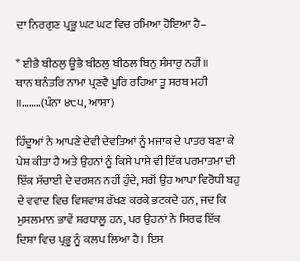ਦਾ ਨਿਰਗੁਣ ਪ੍ਰਭੂ ਘਟ ਘਟ ਵਿਚ ਰਮਿਆ ਹੋਇਆ ਹੈ–

* ਈਭੈ ਬੀਠਲੁ ਊਭੈ ਬੀਠਲੁ ਬੀਠਲ ਬਿਨੁ ਸੰਸਾਰੁ ਨਹੀਂ॥
ਥਾਨ ਥਨੰਤਰਿ ਨਾਮਾ ਪ੍ਰਣਵੈ ਪੂਰਿ ਰਹਿਆ ਤੂ ਸਰਬ ਮਹੀ ॥……..(ਪੰਨਾ ੪੮੫, ਆਸਾ)

ਹਿੰਦੂਆਂ ਨੇ ਆਪਣੇ ਦੇਵੀ ਦੇਵਤਿਆਂ ਨੂੰ ਮਜਾਕ ਦੇ ਪਾਤਰ ਬਣਾ ਕੇ ਪੇਸ਼ ਕੀਤਾ ਹੈ ਅਤੇ ਉਹਨਾਂ ਨੂੰ ਕਿਸੇ ਪਾਸੇ ਵੀ ਇੱਕ ਪਰਮਾਤਮਾ ਦੀ ਇੱਕ ਸੱਚਾਈ ਦੇ ਦਰਸ਼ਨ ਨਹੀਂ ਹੁੰਦੇ, ਸਗੋਂ ਉਹ ਆਪਾ ਵਿਰੋਧੀ ਬਹੁ ਦੇ ਵਵਾਦ ਵਿਚ ਵਿਸ਼ਵਾਸ਼ ਰੱਖਣ ਕਰਕੇ ਭਟਕਦੇ ਹਨ, ਜਦ ਕਿ ਮੁਸਲਮਾਨ ਭਾਵੇਂ ਸ਼ਰਧਾਲੂ ਹਨ, ਪਰ ਉਹਨਾਂ ਨੇ ਸਿਰਫ ਇੱਕ ਦਿਸ਼ਾ ਵਿਚ ਪ੍ਰਭੂ ਨੂੰ ਕਲਪ ਲਿਆ ਹੈ। ਇਸ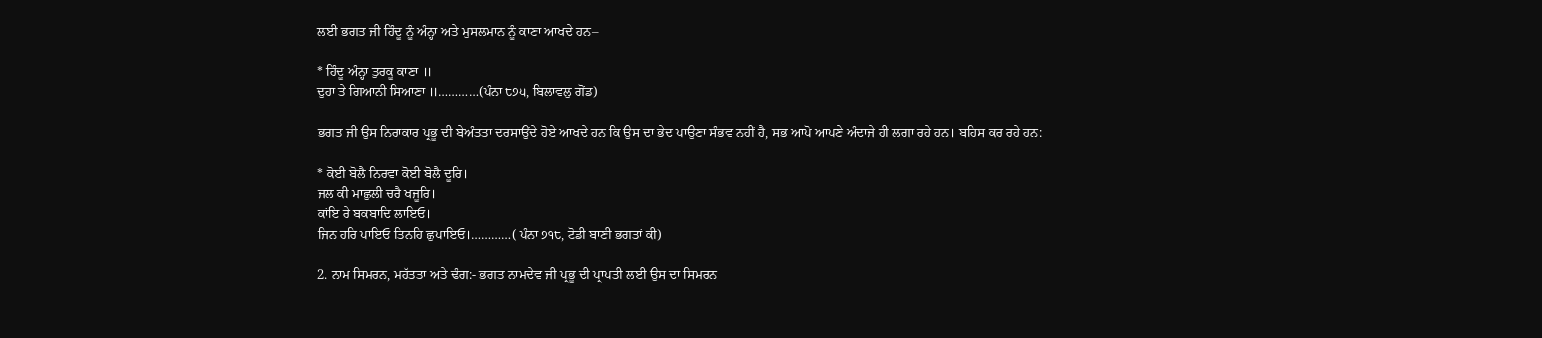ਲਈ ਭਗਤ ਜੀ ਹਿੰਦੂ ਨੂੰ ਅੰਨ੍ਹਾ ਅਤੇ ਮੁਸਲਮਾਨ ਨੂੰ ਕਾਣਾ ਆਖਦੇ ਹਨ–

* ਹਿੰਦੂ ਅੰਨ੍ਹਾ ਤੁਰਕੂ ਕਾਣਾ ॥
ਦੁਹਾ ਤੇ ਗਿਆਨੀ ਸਿਆਣਾ ॥…………(ਪੰਨਾ ੮੭੫, ਬਿਲਾਵਲੁ ਗੋਂਡ)

ਭਗਤ ਜੀ ਉਸ ਨਿਰਾਕਾਰ ਪ੍ਰਭੂ ਦੀ ਬੇਅੰਤਤਾ ਦਰਸਾਉਂਦੇ ਹੋਏ ਆਖਦੇ ਹਨ ਕਿ ਉਸ ਦਾ ਭੇਦ ਪਾਉਣਾ ਸੰਭਵ ਨਹੀਂ ਹੈ, ਸਭ ਆਪੋ ਆਪਣੇ ਅੰਦਾਜੇ ਹੀ ਲਗਾ ਰਹੇ ਹਨ। ਬਹਿਸ ਕਰ ਰਹੇ ਹਨ:

* ਕੋਈ ਬੋਲੈ ਨਿਰਵਾ ਕੋਈ ਬੋਲੈ ਦੂਰਿ।
ਜਲ ਕੀ ਮਾਛੁਲੀ ਚਰੈ ਖਜੂਰਿ।
ਕਾਂਇ ਰੇ ਬਕਬਾਦਿ ਲਾਇਓ।
ਜਿਨ ਹਰਿ ਪਾਇਓ ਤਿਨਹਿ ਛੁਪਾਇਓ।…………( ਪੰਨਾ ੭੧੮, ਟੋਡੀ ਬਾਣੀ ਭਗਤਾਂ ਕੀ)

2. ਨਾਮ ਸਿਮਰਨ, ਮਹੱਤਤਾ ਅਤੇ ਢੰਗ:- ਭਗਤ ਨਾਮਦੇਵ ਜੀ ਪ੍ਰਭੂ ਦੀ ਪ੍ਰਾਪਤੀ ਲਈ ਉਸ ਦਾ ਸਿਮਰਨ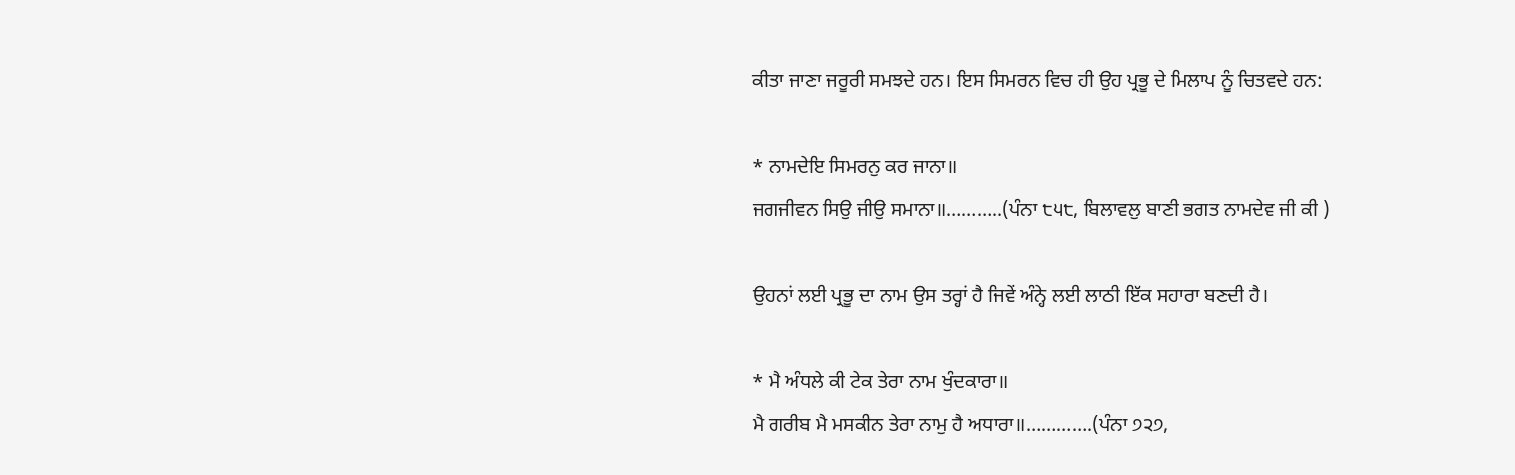ਕੀਤਾ ਜਾਣਾ ਜਰੂਰੀ ਸਮਝਦੇ ਹਨ। ਇਸ ਸਿਮਰਨ ਵਿਚ ਹੀ ਉਹ ਪ੍ਰਭੂ ਦੇ ਮਿਲਾਪ ਨੂੰ ਚਿਤਵਦੇ ਹਨ:

* ਨਾਮਦੇਇ ਸਿਮਰਨੁ ਕਰ ਜਾਨਾ॥
ਜਗਜੀਵਨ ਸਿਉ ਜੀਉ ਸਮਾਨਾ॥………..(ਪੰਨਾ ੮੫੮, ਬਿਲਾਵਲੁ ਬਾਣੀ ਭਗਤ ਨਾਮਦੇਵ ਜੀ ਕੀ )

ਉਹਨਾਂ ਲਈ ਪ੍ਰਭੂ ਦਾ ਨਾਮ ਉਸ ਤਰ੍ਹਾਂ ਹੈ ਜਿਵੇਂ ਅੰਨ੍ਹੇ ਲਈ ਲਾਠੀ ਇੱਕ ਸਹਾਰਾ ਬਣਦੀ ਹੈ।

* ਮੈ ਅੰਧਲੇ ਕੀ ਟੇਕ ਤੇਰਾ ਨਾਮ ਖੁੰਦਕਾਰਾ॥
ਮੈ ਗਰੀਬ ਮੈ ਮਸਕੀਨ ਤੇਰਾ ਨਾਮੁ ਹੈ ਅਧਾਰਾ॥………….(ਪੰਨਾ ੭੨੭,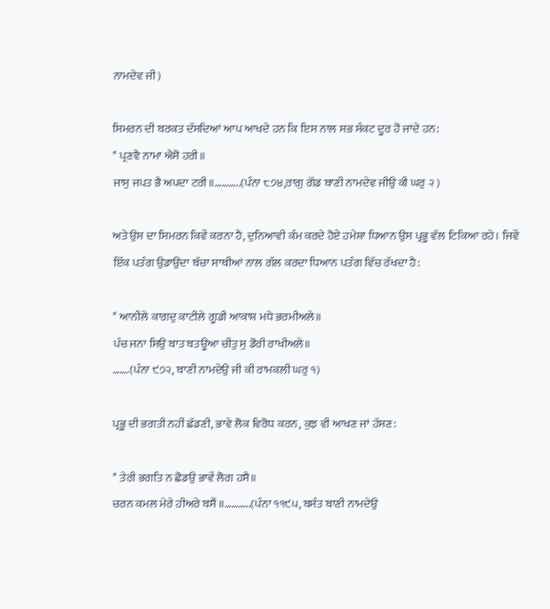ਨਾਮਦੇਵ ਜੀ)

ਸਿਮਰਨ ਦੀ ਬਰਕਤ ਦੱਸਦਿਆਂ ਆਪ ਆਖਦੇ ਹਨ ਕਿ ਇਸ ਨਾਲ ਸਭ ਸੰਕਟ ਦੂਰ ਹੋ ਜਾਂਦੇ ਹਨ:
* ਪ੍ਰਣਵੈ ਨਾਮਾ ਐਸੋ ਹਰੀ॥
ਜਾਸੁ ਜਪਤ ਭੈ ਅਪਦਾ ਟਰੀ॥………..(ਪੰਨਾ ੮੭੪,ਰਾਗੁ ਗੋਂਡ ਬਾਣੀ ਨਾਮਦੇਵ ਜੀਉ ਕੀ ਘਰੁ ੨ )

ਅਤੇ ਉਸ ਦਾ ਸਿਮਰਨ ਕਿਵੇਂ ਕਰਨਾ ਹੈ, ਦੁਨਿਆਵੀ ਕੰਮ ਕਰਦੇ ਹੋਏ ਹਮੇਸ਼ਾ ਧਿਆਨ ਉਸ ਪ੍ਰਭੂ ਵੱਲ ਟਿਕਿਆ ਰਹੇ। ਜਿਵੇਂ ਇੱਕ ਪਤੰਗ ਉਡਾਉਂਦਾ ਬੱਚਾ ਸਾਥੀਆਂ ਨਾਲ ਗੱਲ ਕਰਦਾ ਧਿਆਨ ਪਤੰਗ ਵਿੱਚ ਰੱਖਦਾ ਹੈ:

* ਆਨੀਲੇ ਕਾਗਦੁ ਕਾਟੀਲੇ ਗੂਡੀ ਆਕਾਸ਼ ਮਧੇ ਭਰਮੀਅਲੇ॥
ਪੰਚ ਜਨਾ ਸਿਉ ਬਾਤ ਬਤਊਆ ਚੀਤੁ ਸੁ ਡੋਰੀ ਰਾਖੀਅਲੇ॥
…….(ਪੰਨਾ ੯੭੨, ਬਾਣੀ ਨਾਮਦੇਉ ਜੀ ਕੀ ਰਾਮਕਲੀ ਘਰੁ ੧)

ਪ੍ਰਭੂ ਦੀ ਭਗਤੀ ਨਹੀਂ ਛੱਡਣੀ, ਭਾਵੇ ਲੋਕ ਵਿਰੋਧ ਕਰਨ, ਕੁਝ ਵੀ ਆਖਣ ਜਾਂ ਹੱਸਣ:

* ਤੇਰੀ ਭਗਤਿ ਨ ਛੋਡਉ ਭਾਵੇਂ ਲੋਗ ਹਸੈ॥
ਚਰਨ ਕਮਲ ਮੇਰੇ ਹੀਅਰੇ ਬਸੈਂ ॥………..(ਪੰਨਾ ੧੧੯੫, ਬਸੰਤ ਬਾਣੀ ਨਾਮਦੇਉ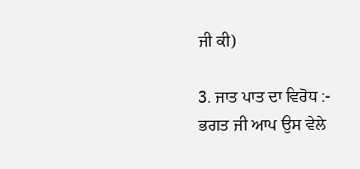ਜੀ ਕੀ)

3. ਜਾਤ ਪਾਤ ਦਾ ਵਿਰੋਧ :- ਭਗਤ ਜੀ ਆਪ ਉਸ ਵੇਲੇ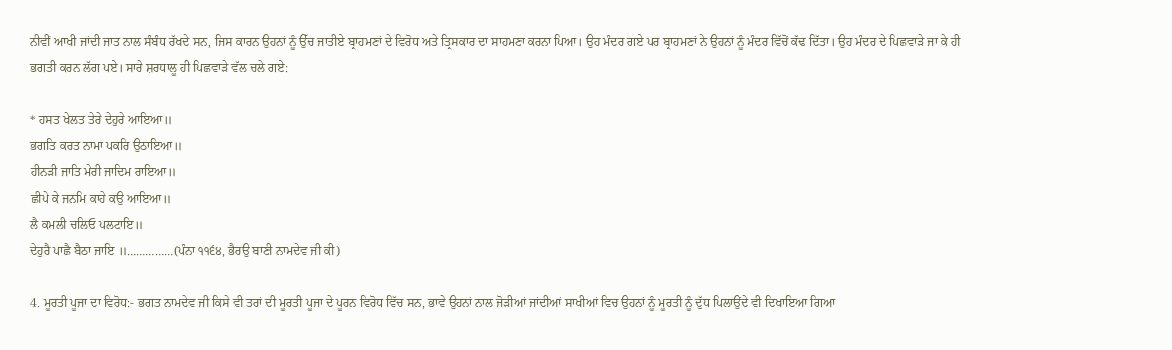ਨੀਵੀਂ ਆਖੀ ਜਾਂਦੀ ਜਾਤ ਨਾਲ ਸੰਬੰਧ ਰੱਖਦੇ ਸਨ, ਜਿਸ ਕਾਰਨ ਉਹਨਾਂ ਨੂੰ ਉੱਚ ਜਾਤੀਏ ਬ੍ਰਾਹਮਣਾਂ ਦੇ ਵਿਰੋਧ ਅਤੇ ਤ੍ਰਿਸਕਾਰ ਦਾ ਸਾਹਮਣਾ ਕਰਨਾ ਪਿਆ। ਉਹ ਮੰਦਰ ਗਏ ਪਰ ਬ੍ਰਾਹਮਣਾਂ ਨੇ ਉਹਨਾਂ ਨੂੰ ਮੰਦਰ ਵਿੱਚੋਂ ਕੱਢ ਦਿੱਤਾ। ਉਹ ਮੰਦਰ ਦੇ ਪਿਛਵਾੜੇ ਜਾ ਕੇ ਹੀ ਭਗਤੀ ਕਰਨ ਲੱਗ ਪਏ। ਸਾਰੇ ਸ਼ਰਧਾਲੂ ਹੀ ਪਿਛਵਾੜੇ ਵੱਲ ਚਲੇ ਗਏ:

* ਹਸਤ ਖੇਲਤ ਤੇਰੇ ਦੇਹੁਰੇ ਆਇਆ॥
ਭਗਤਿ ਕਰਤ ਨਾਮਾ ਪਕਰਿ ਉਠਾਇਆ॥
ਹੀਨੜੀ ਜਾਤਿ ਮੇਰੀ ਜਾਦਿਮ ਰਾਇਆ॥
ਛੀਪੇ ਕੇ ਜਨਮਿ ਕਾਹੇ ਕਉ ਆਇਆ॥
ਲੈ ਕਮਲੀ ਚਲਿਓ ਪਲਟਾਇ॥
ਦੇਹੁਰੈ ਪਾਛੈ ਬੈਠਾ ਜਾਇ ॥……………(ਪੰਨਾ ੧੧੬੪, ਭੈਰਉ ਬਾਣੀ ਨਾਮਦੇਵ ਜੀ ਕੀ)

4. ਮੂਰਤੀ ਪੂਜਾ ਦਾ ਵਿਰੋਧ:- ਭਗਤ ਨਾਮਦੇਵ ਜੀ ਕਿਸੇ ਵੀ ਤਰਾਂ ਦੀ ਮੂਰਤੀ ਪੂਜਾ ਦੇ ਪੂਰਨ ਵਿਰੋਧ ਵਿੱਚ ਸਨ, ਭਾਵੇ ਉਹਨਾਂ ਨਾਲ ਜੋੜੀਆਂ ਜਾਂਦੀਆਂ ਸਾਖੀਆਂ ਵਿਚ ਉਹਨਾਂ ਨੂੰ ਮੂਰਤੀ ਨੂੰ ਦੁੱਧ ਪਿਲਾਉਂਦੇ ਵੀ ਦਿਖਾਇਆ ਗਿਆ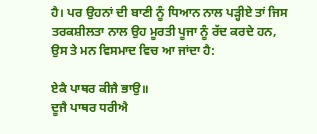ਹੈ। ਪਰ ਉਹਨਾਂ ਦੀ ਬਾਣੀ ਨੂੰ ਧਿਆਨ ਨਾਲ ਪੜ੍ਹੀਏ ਤਾਂ ਜਿਸ ਤਰਕਸ਼ੀਲਤਾ ਨਾਲ ਉਹ ਮੂਰਤੀ ਪੂਜਾ ਨੂੰ ਰੱਦ ਕਰਦੇ ਹਨ, ਉਸ ਤੇ ਮਨ ਵਿਸਮਾਦ ਵਿਚ ਆ ਜਾਂਦਾ ਹੈ:

ਏਕੈ ਪਾਥਰ ਕੀਜੈ ਭਾਉ॥
ਦੂਜੈ ਪਾਥਰ ਧਰੀਐ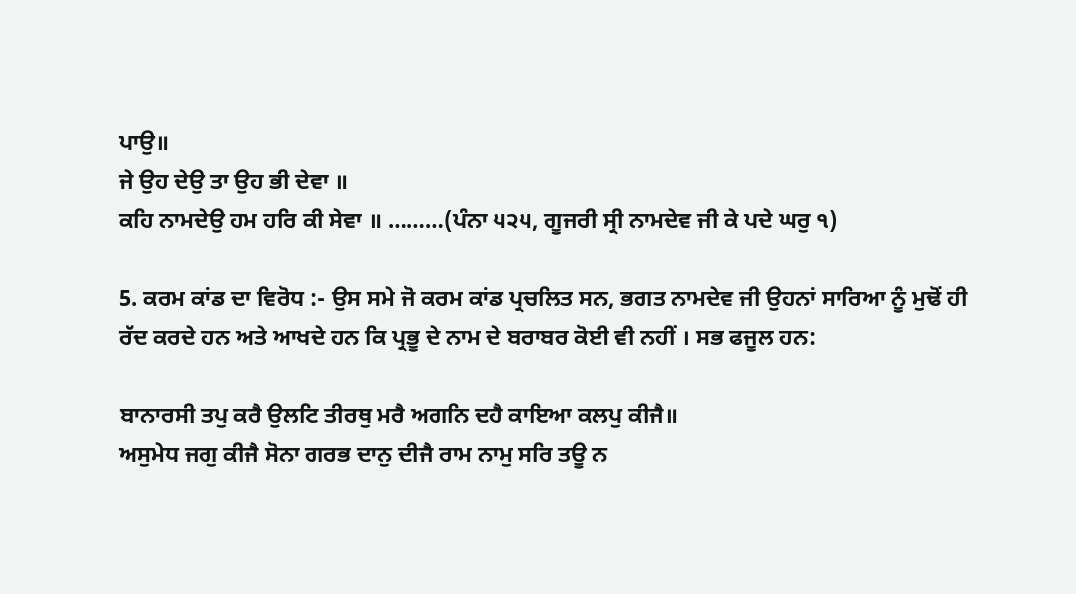ਪਾਉ॥
ਜੇ ਉਹ ਦੇਉ ਤਾ ਉਹ ਭੀ ਦੇਵਾ ॥
ਕਹਿ ਨਾਮਦੇਉ ਹਮ ਹਰਿ ਕੀ ਸੇਵਾ ॥ ………(ਪੰਨਾ ੫੨੫, ਗੂਜਰੀ ਸ੍ਰੀ ਨਾਮਦੇਵ ਜੀ ਕੇ ਪਦੇ ਘਰੁ ੧)

5. ਕਰਮ ਕਾਂਡ ਦਾ ਵਿਰੋਧ :- ਉਸ ਸਮੇ ਜੋ ਕਰਮ ਕਾਂਡ ਪ੍ਰਚਲਿਤ ਸਨ, ਭਗਤ ਨਾਮਦੇਵ ਜੀ ਉਹਨਾਂ ਸਾਰਿਆ ਨੂੰ ਮੁਢੋਂ ਹੀ ਰੱਦ ਕਰਦੇ ਹਨ ਅਤੇ ਆਖਦੇ ਹਨ ਕਿ ਪ੍ਰਭੂ ਦੇ ਨਾਮ ਦੇ ਬਰਾਬਰ ਕੋਈ ਵੀ ਨਹੀਂ । ਸਭ ਫਜੂਲ ਹਨ:

ਬਾਨਾਰਸੀ ਤਪੁ ਕਰੈ ਉਲਟਿ ਤੀਰਥੁ ਮਰੈ ਅਗਨਿ ਦਹੈ ਕਾਇਆ ਕਲਪੁ ਕੀਜੈ॥
ਅਸੁਮੇਧ ਜਗੁ ਕੀਜੈ ਸੋਨਾ ਗਰਭ ਦਾਨੁ ਦੀਜੈ ਰਾਮ ਨਾਮੁ ਸਰਿ ਤਊ ਨ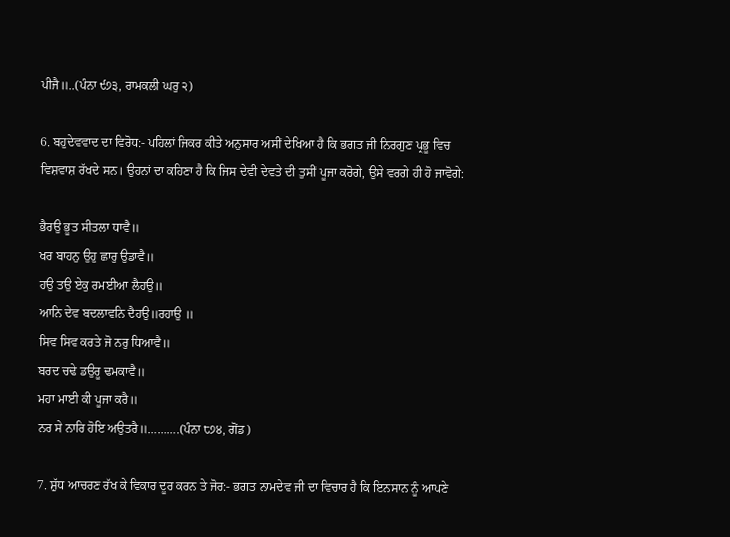ਪੀਜੈ॥..(ਪੰਨਾ ੯੭੩, ਰਾਮਕਲੀ ਘਰੁ ੨)

6. ਬਹੁਦੇਵਵਾਦ ਦਾ ਵਿਰੋਧ:- ਪਹਿਲਾਂ ਜਿਕਰ ਕੀਤੇ ਅਨੁਸਾਰ ਅਸੀਂ ਦੇਖਿਆ ਹੈ ਕਿ ਭਗਤ ਜੀ ਨਿਰਗੁਣ ਪ੍ਰਭੂ ਵਿਚ ਵਿਸ਼ਵਾਸ਼ ਰੱਖਦੇ ਸਨ। ਉਹਨਾਂ ਦਾ ਕਹਿਣਾ ਹੈ ਕਿ ਜਿਸ ਦੇਵੀ ਦੇਵਤੇ ਦੀ ਤੁਸੀਂ ਪੂਜਾ ਕਰੋਗੇ, ਉਸੇ ਵਰਗੇ ਹੀ ਹੋ ਜਾਵੋਗੇ:

ਭੈਰਉ ਭੂਤ ਸੀਤਲਾ ਧਾਵੈ॥
ਖਰ ਬਾਹਨੁ ਉਹੁ ਛਾਰੁ ਉਡਾਵੈ॥
ਹਉ ਤਉ ਏਕੁ ਰਮਈਆ ਲੈਹਉ॥
ਆਨਿ ਦੇਵ ਬਦਲਾਵਨਿ ਦੈਹਉ॥ਰਹਾਉ ॥
ਸਿਵ ਸਿਵ ਕਰਤੇ ਜੋ ਨਰੁ ਧਿਆਵੈ॥
ਬਰਦ ਚਢੇ ਡਉਰੂ ਢਮਕਾਵੈ॥
ਮਹਾ ਮਾਈ ਕੀ ਪੂਜਾ ਕਰੈ॥
ਨਰ ਸੇ ਨਾਰਿ ਹੋਇ ਅਉਤਰੈ॥……….(ਪੰਨਾ ੮੭੪, ਗੋਂਡ)

7. ਸ਼ੁੱਧ ਆਚਰਣ ਰੱਖ ਕੇ ਵਿਕਾਰ ਦੂਰ ਕਰਨ ਤੇ ਜੋਰ:- ਭਗਤ ਨਾਮਦੇਵ ਜੀ ਦਾ ਵਿਚਾਰ ਹੈ ਕਿ ਇਨਸਾਨ ਨੂੰ ਆਪਣੇ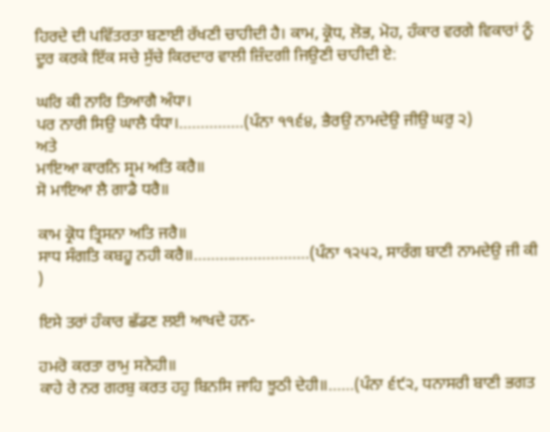ਹਿਰਦੇ ਦੀ ਪਵਿੱਤਰਤਾ ਬਣਾਈ ਰੱਖਣੀ ਚਾਹੀਦੀ ਹੈ। ਕਾਮ, ਕ੍ਰੋਧ, ਲੋਭ, ਮੋਹ, ਹੰਕਾਰ ਵਰਗੇ ਵਿਕਾਰਾਂ ਨੂੰ ਦੂਰ ਕਰਕੇ ਇੱਕ ਸਚੇ ਸੁੱਚੇ ਕਿਰਦਾਰ ਵਾਲੀ ਜ਼ਿੰਦਗੀ ਜਿਉਣੀ ਚਾਹੀਦੀ ਏ:

ਘਰਿ ਕੀ ਨਾਰਿ ਤਿਆਗੈ ਅੰਧਾ।
ਪਰ ਨਾਰੀ ਸਿਉ ਘਾਲੈ ਧੰਧਾ।……………(ਪੰਨਾ ੧੧੬੪, ਭੈਰਉ ਨਾਮਦੇਉ ਜੀਉ ਘਰੁ ੨)
ਅਤੇ
ਮਾਇਆ ਕਾਰਨਿ ਸ੍ਰਮ ਅਤਿ ਕਰੈ॥
ਸੋ ਮਾਇਆ ਲੈ ਗਾਡੈ ਧਰੈ॥

ਕਾਮ ਕ੍ਰੋਧ ਤ੍ਰਿਸਨਾ ਅਤਿ ਜਰੈ॥
ਸਾਧ ਸੰਗਤਿ ਕਬਹੂ ਨਹੀ ਕਰੈ॥………………………(ਪੰਨਾ ੧੨੫੨, ਸਾਰੰਗ ਬਾਣੀ ਨਾਮਦੇਉ ਜੀ ਕੀ )

ਇਸੇ ਤਰਾਂ ਹੰਕਾਰ ਛੱਡਣ ਲਈ ਆਖਦੇ ਹਨ-

ਹਮਰੋ ਕਰਤਾ ਰਾਮੁ ਸਨੇਹੀ॥
ਕਾਹੇ ਰੇ ਨਰ ਗਰਬੁ ਕਰਤ ਹਹੁ ਬਿਨਸਿ ਜਾਹਿ ਝੂਠੀ ਦੇਹੀ॥……(ਪੰਨਾ ੬੯੨, ਧਨਾਸਰੀ ਬਾਣੀ ਭਗਤ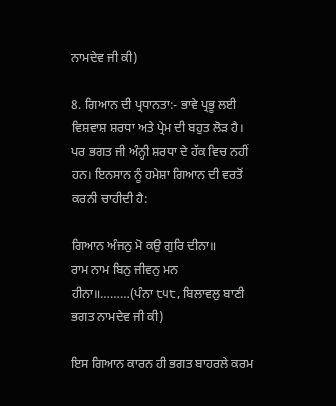ਨਾਮਦੇਵ ਜੀ ਕੀ)

8. ਗਿਆਨ ਦੀ ਪ੍ਰਧਾਨਤਾ:- ਭਾਵੇ ਪ੍ਰਭੂ ਲਈ ਵਿਸ਼ਵਾਸ਼ ਸ਼ਰਧਾ ਅਤੇ ਪ੍ਰੇਮ ਦੀ ਬਹੁਤ ਲੋੜ ਹੈ। ਪਰ ਭਗਤ ਜੀ ਅੰਨ੍ਹੀ ਸ਼ਰਧਾ ਦੇ ਹੱਕ ਵਿਚ ਨਹੀਂ ਹਨ। ਇਨਸਾਨ ਨੂੰ ਹਮੇਸ਼ਾ ਗਿਆਨ ਦੀ ਵਰਤੋਂ ਕਰਨੀ ਚਾਹੀਦੀ ਹੈ:

ਗਿਆਨ ਅੰਜਨੁ ਮੋ ਕਉ ਗੁਰਿ ਦੀਨਾ॥
ਰਾਮ ਨਾਮ ਬਿਨੁ ਜੀਵਨੁ ਮਨ ਹੀਨਾ॥………(ਪੰਨਾ ੮੫੮, ਬਿਲਾਵਲੁ ਬਾਣੀ ਭਗਤ ਨਾਮਦੇਵ ਜੀ ਕੀ)

ਇਸ ਗਿਆਨ ਕਾਰਨ ਹੀ ਭਗਤ ਬਾਹਰਲੇ ਕਰਮ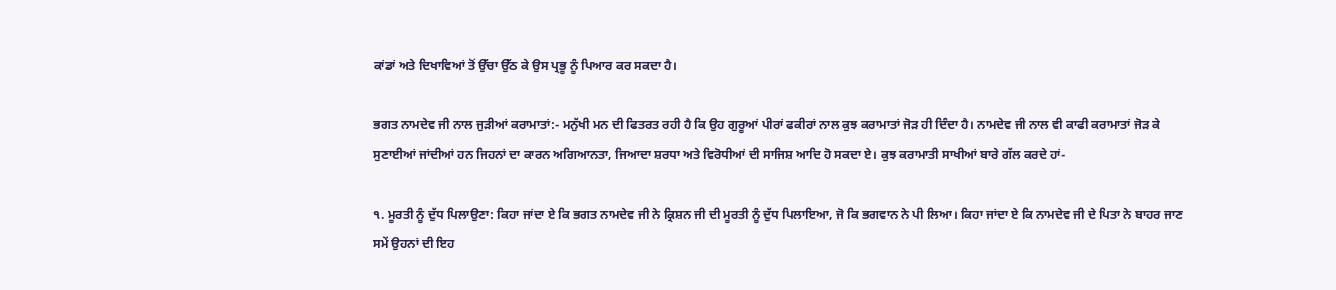ਕਾਂਡਾਂ ਅਤੇ ਦਿਖਾਵਿਆਂ ਤੋਂ ਉੱਚਾ ਉੱਠ ਕੇ ਉਸ ਪ੍ਰਭੂ ਨੂੰ ਪਿਆਰ ਕਰ ਸਕਦਾ ਹੈ।

ਭਗਤ ਨਾਮਦੇਵ ਜੀ ਨਾਲ ਜੁੜੀਆਂ ਕਰਾਮਾਤਾਂ:- ਮਨੁੱਖੀ ਮਨ ਦੀ ਫਿਤਰਤ ਰਹੀ ਹੈ ਕਿ ਉਹ ਗੁਰੂਆਂ ਪੀਰਾਂ ਫਕੀਰਾਂ ਨਾਲ ਕੁਝ ਕਰਾਮਾਤਾਂ ਜੋੜ ਹੀ ਦਿੰਦਾ ਹੈ। ਨਾਮਦੇਵ ਜੀ ਨਾਲ ਵੀ ਕਾਫੀ ਕਰਾਮਾਤਾਂ ਜੋੜ ਕੇ ਸੁਣਾਈਆਂ ਜਾਂਦੀਆਂ ਹਨ ਜਿਹਨਾਂ ਦਾ ਕਾਰਨ ਅਗਿਆਨਤਾ, ਜਿਆਦਾ ਸ਼ਰਧਾ ਅਤੇ ਵਿਰੋਧੀਆਂ ਦੀ ਸਾਜਿਸ਼ ਆਦਿ ਹੋ ਸਕਦਾ ਏ। ਕੁਝ ਕਰਾਮਾਤੀ ਸਾਖੀਆਂ ਬਾਰੇ ਗੱਲ ਕਰਦੇ ਹਾਂ-

੧. ਮੂਰਤੀ ਨੂੰ ਦੁੱਧ ਪਿਲਾਉਣਾ: ਕਿਹਾ ਜਾਂਦਾ ਏ ਕਿ ਭਗਤ ਨਾਮਦੇਵ ਜੀ ਨੇ ਕ੍ਰਿਸ਼ਨ ਜੀ ਦੀ ਮੂਰਤੀ ਨੂੰ ਦੁੱਧ ਪਿਲਾਇਆ, ਜੋ ਕਿ ਭਗਵਾਨ ਨੇ ਪੀ ਲਿਆ। ਕਿਹਾ ਜਾਂਦਾ ਏ ਕਿ ਨਾਮਦੇਵ ਜੀ ਦੇ ਪਿਤਾ ਨੇ ਬਾਹਰ ਜਾਣ ਸਮੇਂ ਉਹਨਾਂ ਦੀ ਇਹ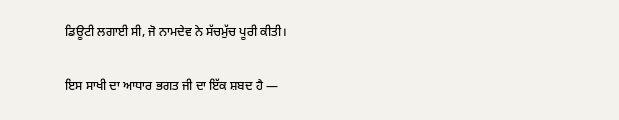ਡਿਊਟੀ ਲਗਾਈ ਸੀ, ਜੋ ਨਾਮਦੇਵ ਨੇ ਸੱਚਮੁੱਚ ਪੂਰੀ ਕੀਤੀ।

ਇਸ ਸਾਖੀ ਦਾ ਆਧਾਰ ਭਗਤ ਜੀ ਦਾ ਇੱਕ ਸ਼ਬਦ ਹੈ —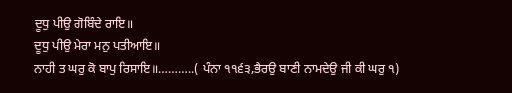ਦੂਧੁ ਪੀਉ ਗੋਬਿੰਦੇ ਰਾਇ॥
ਦੂਧੁ ਪੀਉ ਮੇਰਾ ਮਨੁ ਪਤੀਆਇ॥
ਨਾਹੀ ਤ ਘਰੁ ਕੋ ਬਾਪੁ ਰਿਸਾਇ॥………..( ਪੰਨਾ ੧੧੬੩,ਭੈਰਉ ਬਾਣੀ ਨਾਮਦੇਉ ਜੀ ਕੀ ਘਰੁ ੧)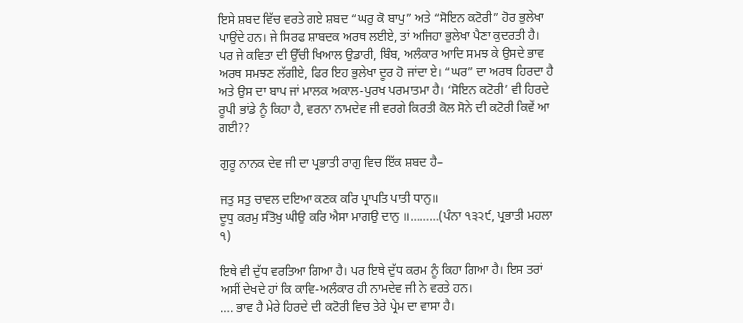ਇਸੇ ਸ਼ਬਦ ਵਿੱਚ ਵਰਤੇ ਗਏ ਸ਼ਬਦ “ਘਰੁ ਕੋ ਬਾਪੁ” ਅਤੇ “ਸੋਇਨ ਕਟੋਰੀ” ਹੋਰ ਭੁਲੇਖਾ ਪਾਉਂਦੇ ਹਨ। ਜੇ ਸਿਰਫ ਸ਼ਾਬਦਕ ਅਰਥ ਲਈਏ, ਤਾਂ ਅਜਿਹਾ ਭੁਲੇਖਾ ਪੈਣਾ ਕੁਦਰਤੀ ਹੈ। ਪਰ ਜੇ ਕਵਿਤਾ ਦੀ ਉੱਚੀ ਖਿਆਲ ਉਡਾਰੀ, ਬਿੰਬ, ਅਲੰਕਾਰ ਆਦਿ ਸਮਝ ਕੇ ਉਸਦੇ ਭਾਵ ਅਰਥ ਸਮਝਣ ਲੱਗੀਏ, ਫਿਰ ਇਹ ਭੁਲੇਖਾ ਦੂਰ ਹੋ ਜਾਂਦਾ ਏ। “ਘਰ” ਦਾ ਅਰਥ ਹਿਰਦਾ ਹੈ ਅਤੇ ਉਸ ਦਾ ਬਾਪ ਜਾਂ ਮਾਲਕ ਅਕਾਲ-ਪੁਰਖ ਪਰਮਾਤਮਾ ਹੈ। ‘ਸੋਇਨ ਕਟੋਰੀ’ ਵੀ ਹਿਰਦੇ ਰੂਪੀ ਭਾਂਡੇ ਨੂੰ ਕਿਹਾ ਹੈ, ਵਰਨਾ ਨਾਮਦੇਵ ਜੀ ਵਰਗੇ ਕਿਰਤੀ ਕੋਲ ਸੋਨੇ ਦੀ ਕਟੋਰੀ ਕਿਵੇਂ ਆ ਗਈ??

ਗੁਰੂ ਨਾਨਕ ਦੇਵ ਜੀ ਦਾ ਪ੍ਰਭਾਤੀ ਰਾਗੁ ਵਿਚ ਇੱਕ ਸ਼ਬਦ ਹੈ–

ਜਤੁ ਸਤੁ ਚਾਵਲ ਦਇਆ ਕਣਕ ਕਰਿ ਪ੍ਰਾਪਤਿ ਪਾਤੀ ਧਾਨੁ॥
ਦੂਧੁ ਕਰਮੁ ਸੰਤੋਖੁ ਘੀਉ ਕਰਿ ਐਸਾ ਮਾਗਉ ਦਾਨੁ ॥………(ਪੰਨਾ ੧੩੨੯, ਪ੍ਰਭਾਤੀ ਮਹਲਾ ੧)

ਇਥੇ ਵੀ ਦੁੱਧ ਵਰਤਿਆ ਗਿਆ ਹੈ। ਪਰ ਇਥੇ ਦੁੱਧ ਕਰਮ ਨੂੰ ਕਿਹਾ ਗਿਆ ਹੈ। ਇਸ ਤਰਾਂ ਅਸੀਂ ਦੇਖਦੇ ਹਾਂ ਕਿ ਕਾਵਿ-ਅਲੰਕਾਰ ਹੀ ਨਾਮਦੇਵ ਜੀ ਨੇ ਵਰਤੇ ਹਨ।
…. ਭਾਵ ਹੈ ਮੇਰੇ ਹਿਰਦੇ ਦੀ ਕਟੋਰੀ ਵਿਚ ਤੇਰੇ ਪ੍ਰੇਮ ਦਾ ਵਾਸਾ ਹੈ।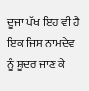ਦੂਜਾ ਪੱਖ ਇਹ ਵੀ ਹੈ ਇਕ ਜਿਸ ਨਾਮਦੇਵ ਨੂੰ ਸ਼ੂਦਰ ਜਾਣ ਕੇ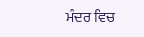ਮੰਦਰ ਵਿਚ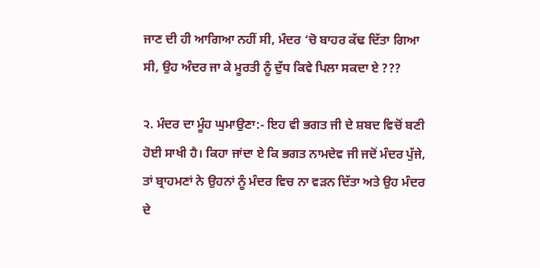ਜਾਣ ਦੀ ਹੀ ਆਗਿਆ ਨਹੀਂ ਸੀ, ਮੰਦਰ ‘ਚੋ ਬਾਹਰ ਕੱਢ ਦਿੱਤਾ ਗਿਆ ਸੀ, ਉਹ ਅੰਦਰ ਜਾ ਕੇ ਮੂਰਤੀ ਨੂੰ ਦੁੱਧ ਕਿਵੇ ਪਿਲਾ ਸਕਦਾ ਏ ???

੨. ਮੰਦਰ ਦਾ ਮੂੰਹ ਘੁਮਾਉਣਾ:- ਇਹ ਵੀ ਭਗਤ ਜੀ ਦੇ ਸ਼ਬਦ ਵਿਚੋਂ ਬਣੀ ਹੋਈ ਸਾਖੀ ਹੈ। ਕਿਹਾ ਜਾਂਦਾ ਏ ਕਿ ਭਗਤ ਨਾਮਦੇਵ ਜੀ ਜਦੋਂ ਮੰਦਰ ਪੁੱਜੇ, ਤਾਂ ਬ੍ਰਾਹਮਣਾਂ ਨੇ ਉਹਨਾਂ ਨੂੰ ਮੰਦਰ ਵਿਚ ਨਾ ਵੜਨ ਦਿੱਤਾ ਅਤੇ ਉਹ ਮੰਦਰ ਦੇ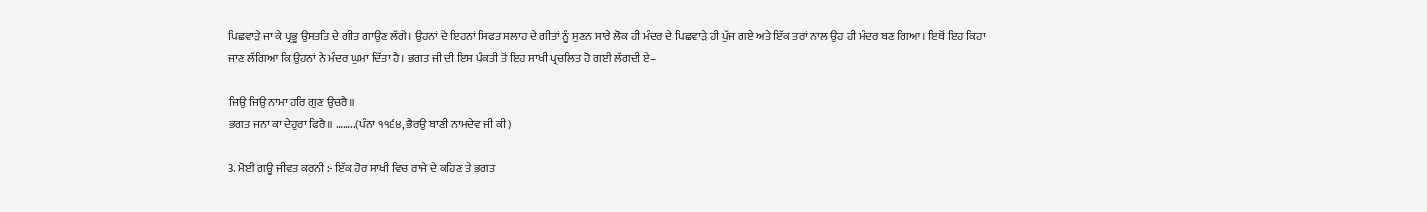ਪਿਛਵਾੜੇ ਜਾ ਕੇ ਪ੍ਰਭੂ ਉਸਤਤਿ ਦੇ ਗੀਤ ਗਾਉਣ ਲੱਗੇ। ਉਹਨਾਂ ਦੇ ਇਹਨਾਂ ਸਿਫਤ ਸਲਾਹ ਦੇ ਗੀਤਾਂ ਨੂੰ ਸੁਣਨ ਸਾਰੇ ਲੋਕ ਹੀ ਮੰਦਰ ਦੇ ਪਿਛਵਾੜੇ ਹੀ ਪੁੱਜ ਗਏ ਅਤੇ ਇੱਕ ਤਰਾਂ ਨਾਲ ਉਹ ਹੀ ਮੰਦਰ ਬਣ ਗਿਆ। ਇਥੋਂ ਇਹ ਕਿਹਾ ਜਾਣ ਲੱਗਿਆ ਕਿ ਉਹਨਾਂ ਨੇ ਮੰਦਰ ਘੁਮਾ ਦਿੱਤਾ ਹੈ। ਭਗਤ ਜੀ ਦੀ ਇਸ ਪੰਕਤੀ ਤੋਂ ਇਹ ਸਾਖੀ ਪ੍ਰਚਲਿਤ ਹੋ ਗਈ ਲੱਗਦੀ ਏ–

ਜਿਉ ਜਿਉ ਨਾਮਾ ਹਰਿ ਗੁਣ ਉਚਰੈ॥
ਭਗਤ ਜਨਾ ਕਾ ਦੇਹੁਰਾ ਫਿਰੈ॥ ……..(ਪੰਨਾ ੧੧੬੪, ਭੈਰਉ ਬਾਣੀ ਨਾਮਦੇਵ ਜੀ ਕੀ)

3. ਮੋਈ ਗਊ ਜੀਵਤ ਕਰਨੀ :- ਇੱਕ ਹੋਰ ਸਾਖੀ ਵਿਚ ਰਾਜੇ ਦੇ ਕਹਿਣ ਤੇ ਭਗਤ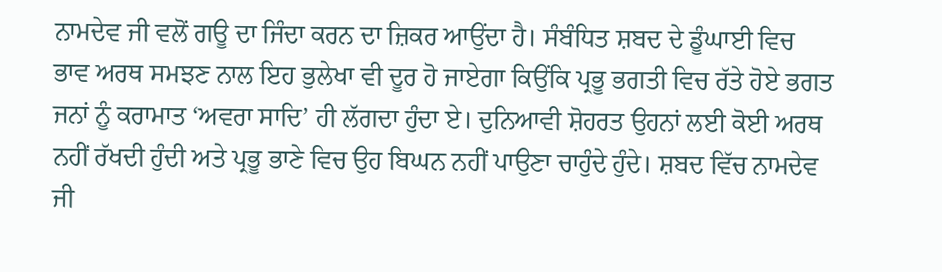ਨਾਮਦੇਵ ਜੀ ਵਲੋਂ ਗਊ ਦਾ ਜਿੰਦਾ ਕਰਨ ਦਾ ਜ਼ਿਕਰ ਆਉਂਦਾ ਹੈ। ਸੰਬੰਧਿਤ ਸ਼ਬਦ ਦੇ ਡੂੰਘਾਈ ਵਿਚ ਭਾਵ ਅਰਥ ਸਮਝਣ ਨਾਲ ਇਹ ਭੁਲੇਖਾ ਵੀ ਦੂਰ ਹੋ ਜਾਏਗਾ ਕਿਉਂਕਿ ਪ੍ਰਭੂ ਭਗਤੀ ਵਿਚ ਰੱਤੇ ਹੋਏ ਭਗਤ ਜਨਾਂ ਨੂੰ ਕਰਾਮਾਤ ‘ਅਵਰਾ ਸਾਦਿ’ ਹੀ ਲੱਗਦਾ ਹੁੰਦਾ ਏ। ਦੁਨਿਆਵੀ ਸ਼ੋਹਰਤ ਉਹਨਾਂ ਲਈ ਕੋਈ ਅਰਥ ਨਹੀਂ ਰੱਖਦੀ ਹੁੰਦੀ ਅਤੇ ਪ੍ਰਭੂ ਭਾਣੇ ਵਿਚ ਉਹ ਬਿਘਨ ਨਹੀਂ ਪਾਉਣਾ ਚਾਹੁੰਦੇ ਹੁੰਦੇ। ਸ਼ਬਦ ਵਿੱਚ ਨਾਮਦੇਵ ਜੀ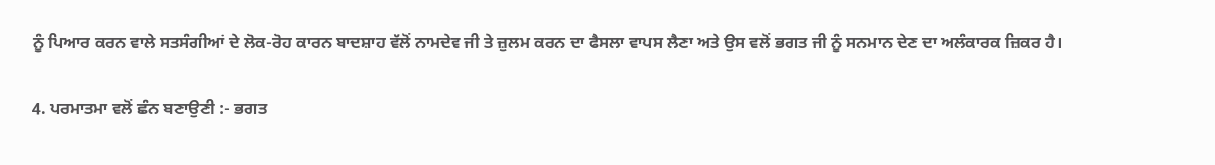ਨੂੰ ਪਿਆਰ ਕਰਨ ਵਾਲੇ ਸਤਸੰਗੀਆਂ ਦੇ ਲੋਕ-ਰੋਹ ਕਾਰਨ ਬਾਦਸ਼ਾਹ ਵੱਲੋਂ ਨਾਮਦੇਵ ਜੀ ਤੇ ਜ਼ੁਲਮ ਕਰਨ ਦਾ ਫੈਸਲਾ ਵਾਪਸ ਲੈਣਾ ਅਤੇ ਉਸ ਵਲੋਂ ਭਗਤ ਜੀ ਨੂੰ ਸਨਮਾਨ ਦੇਣ ਦਾ ਅਲੰਕਾਰਕ ਜ਼ਿਕਰ ਹੈ।

4. ਪਰਮਾਤਮਾ ਵਲੋਂ ਛੰਨ ਬਣਾਉਣੀ :- ਭਗਤ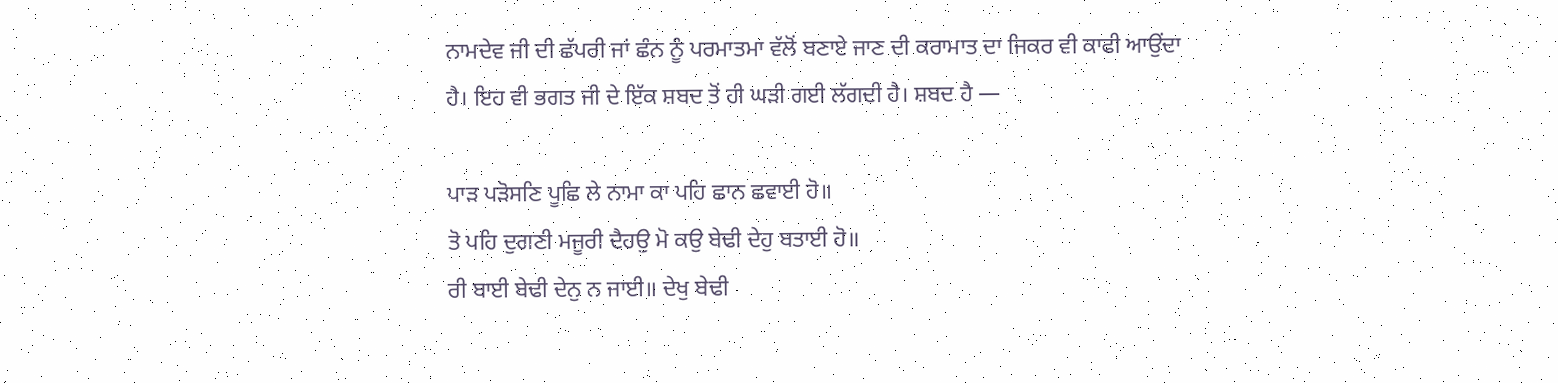ਨਾਮਦੇਵ ਜੀ ਦੀ ਛੱਪਰੀ ਜਾਂ ਛੰਨ ਨੂੰ ਪਰਮਾਤਮਾ ਵੱਲੋਂ ਬਣਾਏ ਜਾਣ ਦੀ ਕਰਾਮਾਤ ਦਾ ਜਿਕਰ ਵੀ ਕਾਫੀ ਆਉਂਦਾ ਹੈ। ਇਹ ਵੀ ਭਗਤ ਜੀ ਦੇ ਇੱਕ ਸ਼ਬਦ ਤੋਂ ਹੀ ਘੜੀ ਗਈ ਲੱਗਦੀ ਹੈ। ਸ਼ਬਦ ਹੈ —

ਪਾੜ ਪੜੋਸਣਿ ਪੂਛਿ ਲੇ ਨਾਮਾ ਕਾ ਪਹਿ ਛਾਨ ਛਵਾਈ ਹੋ॥
ਤੋ ਪਹਿ ਦੁਗਣੀ ਮਜੂਰੀ ਦੈਹਉ ਮੋ ਕਉ ਬੇਢੀ ਦੇਹੁ ਬਤਾਈ ਹੋ॥
ਰੀ ਬਾਈ ਬੇਢੀ ਦੇਨੁ ਨ ਜਾਈ॥ ਦੇਖੁ ਬੇਢੀ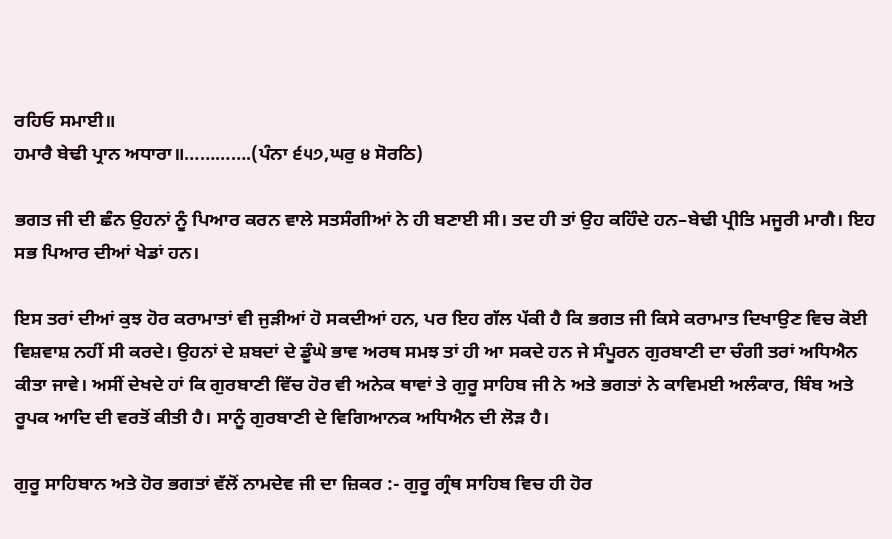ਰਹਿਓ ਸਮਾਈ॥
ਹਮਾਰੈ ਬੇਢੀ ਪ੍ਰਾਨ ਅਧਾਰਾ॥………….(ਪੰਨਾ ੬੫੭,ਘਰੁ ੪ ਸੋਰਠਿ)

ਭਗਤ ਜੀ ਦੀ ਛੰਨ ਉਹਨਾਂ ਨੂੰ ਪਿਆਰ ਕਰਨ ਵਾਲੇ ਸਤਸੰਗੀਆਂ ਨੇ ਹੀ ਬਣਾਈ ਸੀ। ਤਦ ਹੀ ਤਾਂ ਉਹ ਕਹਿੰਦੇ ਹਨ–ਬੇਢੀ ਪ੍ਰੀਤਿ ਮਜੂਰੀ ਮਾਗੈ। ਇਹ ਸਭ ਪਿਆਰ ਦੀਆਂ ਖੇਡਾਂ ਹਨ।

ਇਸ ਤਰਾਂ ਦੀਆਂ ਕੁਝ ਹੋਰ ਕਰਾਮਾਤਾਂ ਵੀ ਜੁੜੀਆਂ ਹੋ ਸਕਦੀਆਂ ਹਨ, ਪਰ ਇਹ ਗੱਲ ਪੱਕੀ ਹੈ ਕਿ ਭਗਤ ਜੀ ਕਿਸੇ ਕਰਾਮਾਤ ਦਿਖਾਉਣ ਵਿਚ ਕੋਈ ਵਿਸ਼ਵਾਸ਼ ਨਹੀਂ ਸੀ ਕਰਦੇ। ਉਹਨਾਂ ਦੇ ਸ਼ਬਦਾਂ ਦੇ ਡੂੰਘੇ ਭਾਵ ਅਰਥ ਸਮਝ ਤਾਂ ਹੀ ਆ ਸਕਦੇ ਹਨ ਜੇ ਸੰਪੂਰਨ ਗੁਰਬਾਣੀ ਦਾ ਚੰਗੀ ਤਰਾਂ ਅਧਿਐਨ ਕੀਤਾ ਜਾਵੇ। ਅਸੀਂ ਦੇਖਦੇ ਹਾਂ ਕਿ ਗੁਰਬਾਣੀ ਵਿੱਚ ਹੋਰ ਵੀ ਅਨੇਕ ਥਾਵਾਂ ਤੇ ਗੁਰੂ ਸਾਹਿਬ ਜੀ ਨੇ ਅਤੇ ਭਗਤਾਂ ਨੇ ਕਾਵਿਮਈ ਅਲੰਕਾਰ, ਬਿੰਬ ਅਤੇ ਰੂਪਕ ਆਦਿ ਦੀ ਵਰਤੋਂ ਕੀਤੀ ਹੈ। ਸਾਨੂੰ ਗੁਰਬਾਣੀ ਦੇ ਵਿਗਿਆਨਕ ਅਧਿਐਨ ਦੀ ਲੋੜ ਹੈ।

ਗੁਰੂ ਸਾਹਿਬਾਨ ਅਤੇ ਹੋਰ ਭਗਤਾਂ ਵੱਲੋਂ ਨਾਮਦੇਵ ਜੀ ਦਾ ਜ਼ਿਕਰ :- ਗੁਰੂ ਗ੍ਰੰਥ ਸਾਹਿਬ ਵਿਚ ਹੀ ਹੋਰ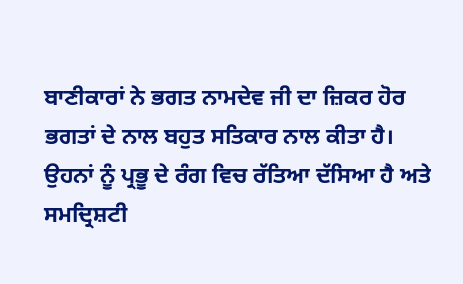ਬਾਣੀਕਾਰਾਂ ਨੇ ਭਗਤ ਨਾਮਦੇਵ ਜੀ ਦਾ ਜ਼ਿਕਰ ਹੋਰ ਭਗਤਾਂ ਦੇ ਨਾਲ ਬਹੁਤ ਸਤਿਕਾਰ ਨਾਲ ਕੀਤਾ ਹੈ। ਉਹਨਾਂ ਨੂੰ ਪ੍ਰਭੂ ਦੇ ਰੰਗ ਵਿਚ ਰੱਤਿਆ ਦੱਸਿਆ ਹੈ ਅਤੇ ਸਮਦ੍ਰਿਸ਼ਟੀ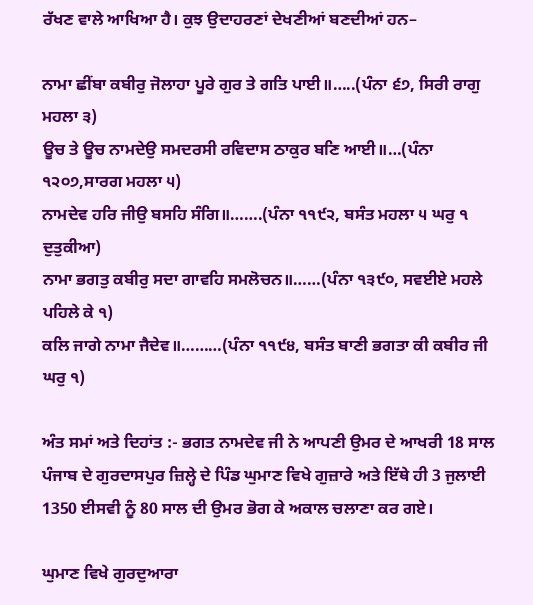ਰੱਖਣ ਵਾਲੇ ਆਖਿਆ ਹੈ। ਕੁਝ ਉਦਾਹਰਣਾਂ ਦੇਖਣੀਆਂ ਬਣਦੀਆਂ ਹਨ–

ਨਾਮਾ ਛੀਂਬਾ ਕਬੀਰੁ ਜੋਲਾਹਾ ਪੂਰੇ ਗੁਰ ਤੇ ਗਤਿ ਪਾਈ॥…..(ਪੰਨਾ ੬੭, ਸਿਰੀ ਰਾਗੁ ਮਹਲਾ ੩)
ਊਚ ਤੇ ਊਚ ਨਾਮਦੇਉ ਸਮਦਰਸੀ ਰਵਿਦਾਸ ਠਾਕੁਰ ਬਣਿ ਆਈ॥…(ਪੰਨਾ ੧੨੦੭,ਸਾਰਗ ਮਹਲਾ ੫)
ਨਾਮਦੇਵ ਹਰਿ ਜੀਉ ਬਸਹਿ ਸੰਗਿ॥…….(ਪੰਨਾ ੧੧੯੨, ਬਸੰਤ ਮਹਲਾ ੫ ਘਰੁ ੧ ਦੁਤੁਕੀਆ)
ਨਾਮਾ ਭਗਤੁ ਕਬੀਰੁ ਸਦਾ ਗਾਵਹਿ ਸਮਲੋਚਨ॥……(ਪੰਨਾ ੧੩੯੦, ਸਵਈਏ ਮਹਲੇ ਪਹਿਲੇ ਕੇ ੧)
ਕਲਿ ਜਾਗੇ ਨਾਮਾ ਜੈਦੇਵ॥………(ਪੰਨਾ ੧੧੯੪, ਬਸੰਤ ਬਾਣੀ ਭਗਤਾ ਕੀ ਕਬੀਰ ਜੀ ਘਰੁ ੧)

ਅੰਤ ਸਮਾਂ ਅਤੇ ਦਿਹਾਂਤ :- ਭਗਤ ਨਾਮਦੇਵ ਜੀ ਨੇ ਆਪਣੀ ਉਮਰ ਦੇ ਆਖਰੀ 18 ਸਾਲ ਪੰਜਾਬ ਦੇ ਗੁਰਦਾਸਪੁਰ ਜ਼ਿਲ੍ਹੇ ਦੇ ਪਿੰਡ ਘੁਮਾਣ ਵਿਖੇ ਗੁਜ਼ਾਰੇ ਅਤੇ ਇੱਥੇ ਹੀ 3 ਜੁਲਾਈ 1350 ਈਸਵੀ ਨੂੰ 80 ਸਾਲ ਦੀ ਉਮਰ ਭੋਗ ਕੇ ਅਕਾਲ ਚਲਾਣਾ ਕਰ ਗਏ।

ਘੁਮਾਣ ਵਿਖੇ ਗੁਰਦੁਆਰਾ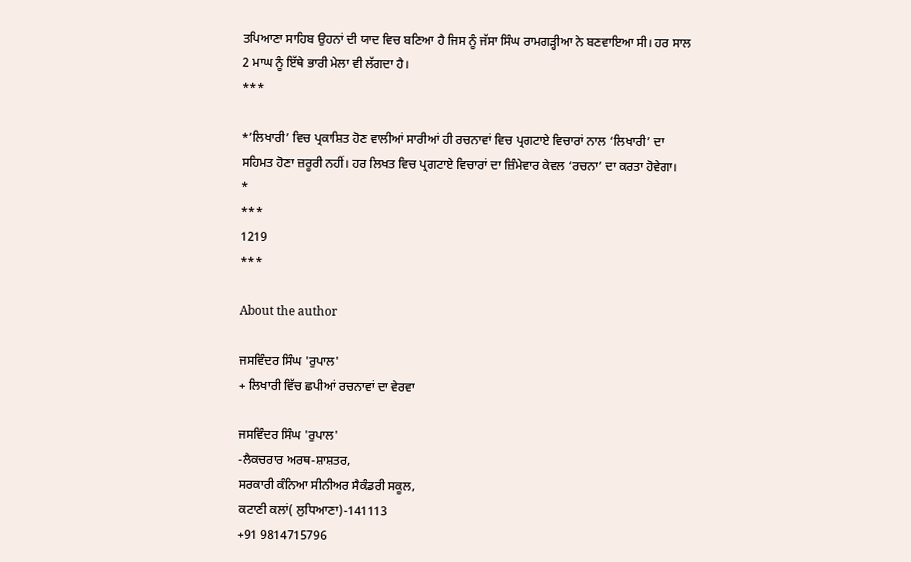ਤਪਿਆਣਾ ਸਾਹਿਬ ਉਹਨਾਂ ਦੀ ਯਾਦ ਵਿਚ ਬਣਿਆ ਹੈ ਜਿਸ ਨੂੰ ਜੱਸਾ ਸਿੰਘ ਰਾਮਗੜ੍ਹੀਆ ਨੇ ਬਣਵਾਇਆ ਸੀ। ਹਰ ਸਾਲ 2 ਮਾਘ ਨੂੰ ਇੱਥੇ ਭਾਰੀ ਮੇਲਾ ਵੀ ਲੱਗਦਾ ਹੈ।
***

*’ਲਿਖਾਰੀ’ ਵਿਚ ਪ੍ਰਕਾਸ਼ਿਤ ਹੋਣ ਵਾਲੀਆਂ ਸਾਰੀਆਂ ਹੀ ਰਚਨਾਵਾਂ ਵਿਚ ਪ੍ਰਗਟਾਏ ਵਿਚਾਰਾਂ ਨਾਲ ‘ਲਿਖਾਰੀ’ ਦਾ ਸਹਿਮਤ ਹੋਣਾ ਜ਼ਰੂਰੀ ਨਹੀਂ। ਹਰ ਲਿਖਤ ਵਿਚ ਪ੍ਰਗਟਾਏ ਵਿਚਾਰਾਂ ਦਾ ਜ਼ਿੰਮੇਵਾਰ ਕੇਵਲ ‘ਰਚਨਾ’ ਦਾ ਕਰਤਾ ਹੋਵੇਗਾ।
*
***
1219
***

About the author

ਜਸਵਿੰਦਰ ਸਿੰਘ 'ਰੁਪਾਲ'
+ ਲਿਖਾਰੀ ਵਿੱਚ ਛਪੀਆਂ ਰਚਨਾਵਾਂ ਦਾ ਵੇਰਵਾ

ਜਸਵਿੰਦਰ ਸਿੰਘ 'ਰੁਪਾਲ'
-ਲੈਕਚਰਾਰ ਅਰਥ-ਸ਼ਾਸ਼ਤਰ,
ਸਰਕਾਰੀ ਕੰਨਿਆ ਸੀਨੀਅਰ ਸੈਕੰਡਰੀ ਸਕੂਲ,
ਕਟਾਣੀ ਕਲਾਂ( ਲੁਧਿਆਣਾ)-141113
+91 9814715796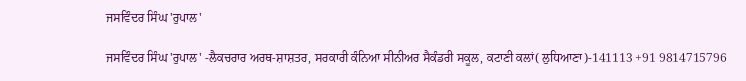ਜਸਵਿੰਦਰ ਸਿੰਘ 'ਰੁਪਾਲ'

ਜਸਵਿੰਦਰ ਸਿੰਘ 'ਰੁਪਾਲ' -ਲੈਕਚਰਾਰ ਅਰਥ-ਸ਼ਾਸ਼ਤਰ, ਸਰਕਾਰੀ ਕੰਨਿਆ ਸੀਨੀਅਰ ਸੈਕੰਡਰੀ ਸਕੂਲ, ਕਟਾਣੀ ਕਲਾਂ( ਲੁਧਿਆਣਾ)-141113 +91 9814715796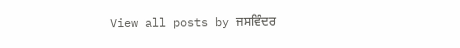View all posts by ਜਸਵਿੰਦਰ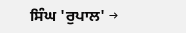ਸਿੰਘ 'ਰੁਪਾਲ' →